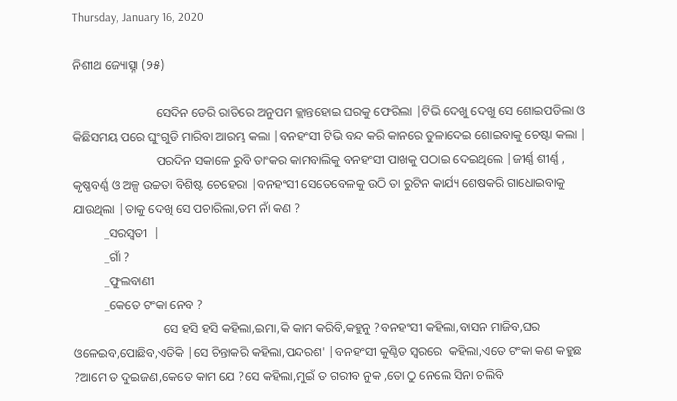Thursday, January 16, 2020

ନିଶୀଥ ଜ୍ୟୋତ୍ସ୍ନା (୨୫)

                           ସେଦିନ ଡେରି ରାତିରେ ଅନୁପମ କ୍ଲାନ୍ତହୋଇ ଘରକୁ ଫେରିଲା |ଟିଭି ଦେଖୁ ଦେଖୁ ସେ ଶୋଇପଡିଲା ଓ କିଛିସମୟ ପରେ ଘୁଂଗୁଡି ମାରିବା ଆରମ୍ଭ କଲା |ବନହଂସୀ ଟିଭି ବନ୍ଦ କରି କାନରେ ତୁଳାଦେଇ ଶୋଇବାକୁ ଚେଷ୍ଟା କଲା |
                           ପରଦିନ ସକାଳେ ରୁବି ତାଂକର କାମବାଲିକୁ ବନହଂସୀ ପାଖକୁ ପଠାଇ ଦେଇଥିଲେ |ଜୀର୍ଣ୍ଣ ଶୀର୍ଣ୍ଣ , କୃଷ୍ଣବର୍ଣ୍ଣ ଓ ଅଳ୍ପ ଉଚ୍ଚତା ବିଶିଷ୍ଟ ଚେହେରା |ବନହଂସୀ ସେତେବେଳକୁ ଉଠି ତା ରୁଟିନ କାର୍ଯ୍ୟ ଶେଷକରି ଗାଧୋଇବାକୁ ଯାଉଥିଲା |ତାକୁ ଦେଖି ସେ ପଚାରିଲା,ତମ ନାଁ କଣ ?
          _ସରସ୍ୱତୀ  |
          _ଗାଁ ?
          _ଫୁଲବାଣୀ
          _କେତେ ଟଂକା ନେବ ?
                             ସେ ହସି ହସି କହିଲା,ଇମା,କି କାମ କରିବି,କହୁନୁ ?ବନହଂସୀ କହିଲା,ବାସନ ମାଜିବ,ଘର ଓଳେଇବ,ପୋଛିବ,ଏତିକି |ସେ ଚିନ୍ତାକରି କହିଲା,ପନ୍ଦରଶ' |ବନହଂସୀ କୁଣ୍ଠିତ ସ୍ୱରରେ  କହିଲା,ଏତେ ଟଂକା କଣ କହୁଛ ?ଆମେ ତ ଦୁଇଜଣ,କେତେ କାମ ଯେ ?ସେ କହିଲା,ମୁଇଁ ତ ଗରୀବ ନୁକ ,ତୋ ଠୁ ନେଲେ ସିନା ଚଲିବି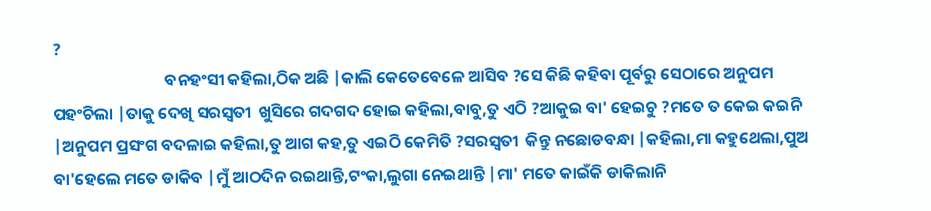?
                              ବନହଂସୀ କହିଲା,ଠିକ ଅଛି |କାଲି କେତେବେଳେ ଆସିବ ?ସେ କିଛି କହିବା ପୂର୍ବରୁ ସେଠାରେ ଅନୁପମ ପହଂଚିଲା |ତାକୁ ଦେଖି ସରସ୍ୱତୀ  ଖୁସିରେ ଗଦଗଦ ହୋଇ କହିଲା,ବାବୁ,ତୁ ଏଠି ?ଆକୁଇ ବା' ହେଇଚୁ ?ମତେ ତ କେଇ କଇନି |ଅନୁପମ ପ୍ରସଂଗ ବଦଳାଇ କହିଲା,ତୁ ଆଗ କହ,ତୁ ଏଇଠି କେମିତି ?ସରସ୍ୱତୀ  କିନ୍ତୁ ନଛୋଡବନ୍ଧା |କହିଲା,ମା କହୁଥେଲା,ପୁଅ ବା'ହେଲେ ମତେ ଡାକିବ |ମୁଁ ଆଠଦିନ ରଇଥାନ୍ତି,ଟଂକା,ଲୁଗା ନେଇଥାନ୍ତି |ମା' ମତେ କାଇଁକି ଡାକିଲାନି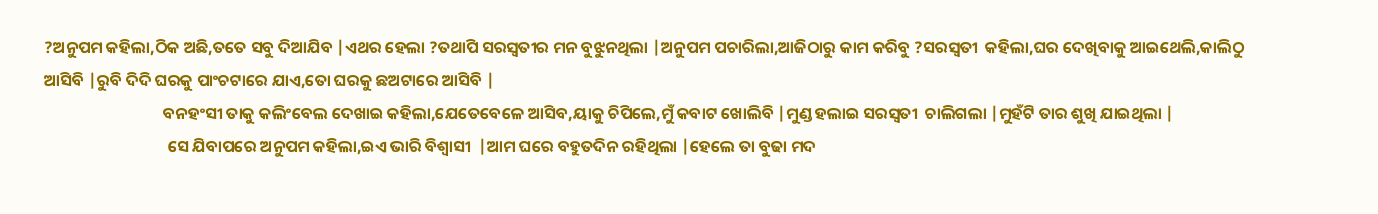?ଅନୁପମ କହିଲା,ଠିକ ଅଛି,ତତେ ସବୁ ଦିଆଯିବ |ଏଥର ହେଲା ?ତଥାପି ସରସ୍ଵତୀର ମନ ବୁଝୁନଥିଲା |ଅନୁପମ ପଚାରିଲା,ଆଜିଠାରୁ କାମ କରିବୁ ?ସରସ୍ୱତୀ  କହିଲା,ଘର ଦେଖିବାକୁ ଆଇଥେଲି,କାଲିଠୁ ଆସିବି |ରୁବି ଦିଦି ଘରକୁ ପାଂଚଟାରେ ଯାଏ,ତୋ ଘରକୁ ଛଅଟାରେ ଆସିବି |
                                ବନହଂସୀ ତାକୁ କଲିଂବେଲ ଦେଖାଇ କହିଲା,ଯେତେବେଳେ ଆସିବ,ୟାକୁ ଚିପିଲେ,ମୁଁ କବାଟ ଖୋଲିବି |ମୁଣ୍ଡ ହଲାଇ ସରସ୍ୱତୀ  ଚାଲିଗଲା |ମୁହଁଟି ତାର ଶୁଖି ଯାଇଥିଲା |
                                 ସେ ଯିବାପରେ ଅନୁପମ କହିଲା,ଇଏ ଭାରି ବିଶ୍ୱାସୀ  |ଆମ ଘରେ ବହୁତଦିନ ରହିଥିଲା |ହେଲେ ତା ବୁଢା ମଦ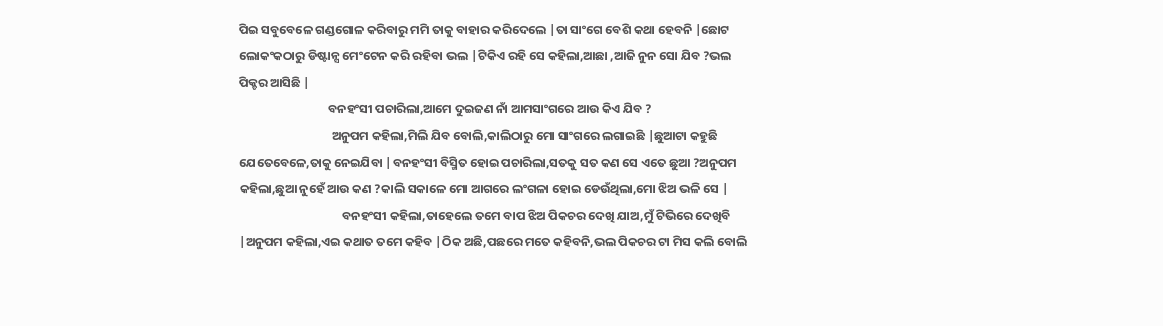ପିଇ ସବୁବେଳେ ଗଣ୍ଡଗୋଳ କରିବାରୁ ମମି ତାକୁ ବାହାର କରିଦେଲେ |ତା ସାଂଗେ ବେଶି କଥା ହେବନି |ଛୋଟ ଲୋକଂକଠାରୁ ଡିଷ୍ଟାନ୍ସ ମେଂଟେନ କରି ରହିବା ଭଲ |ଟିକିଏ ରହି ସେ କହିଲା,ଆଛା ,ଆଜି ନୁନ ସୋ ଯିବ ?ଭଲ ପିକ୍ଚର ଆସିଛି |
                                ବନହଂସୀ ପଚାରିଲା,ଆମେ ଦୁଇଜଣ ନାଁ ଆମସାଂଗରେ ଆଉ କିଏ ଯିବ ?
                                 ଅନୁପମ କହିଲା,ମିଲି ଯିବ ବୋଲି,କାଲିଠାରୁ ମୋ ସାଂଗରେ ଲଗାଇଛି |ଛୁଆଟା କହୁଛି ଯେତେବେଳେ,ତାକୁ ନେଇଯିବା |ବନହଂସୀ ବିସ୍ମିତ ହୋଇ ପଚାରିଲା,ସତକୁ ସତ କଣ ସେ ଏତେ ଛୁଆ ?ଅନୁପମ କହିଲା,ଛୁଆ ନୁହେଁ ଆଉ କଣ ?କାଲି ସକାଳେ ମୋ ଆଗରେ ଲଂଗଳା ହୋଇ ଡେଉଁଥିଲା,ମୋ ଝିଅ ଭଳି ସେ |
                                     ବନହଂସୀ କହିଲା,ତାହେଲେ ତମେ ବାପ ଝିଅ ପିକଚର ଦେଖି ଯାଅ,ମୁଁ ଟିଭିରେ ଦେଖିବି |ଅନୁପମ କହିଲା,ଏଇ କଥାତ ତମେ କହିବ |ଠିକ ଅଛି,ପଛରେ ମତେ କହିବନି,ଭଲ ପିକଚର ଟା ମିସ କଲି ବୋଲି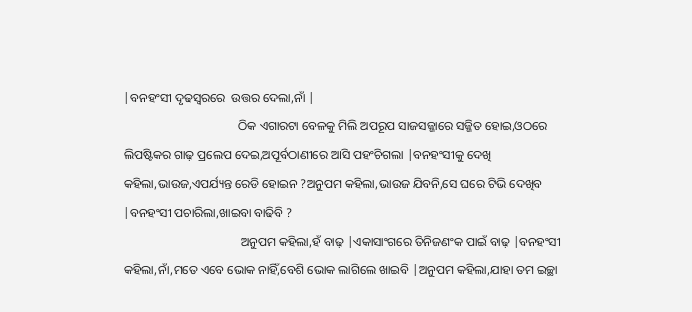|ବନହଂସୀ ଦୃଢସ୍ୱରରେ  ଉତ୍ତର ଦେଲା,ନାଁ |
                                     ଠିକ ଏଗାରଟା ବେଳକୁ ମିଲି ଅପରୂପ ସାଜସଜ୍ଜାରେ ସଜ୍ଜିତ ହୋଇ,ଓଠରେ ଲିପଷ୍ଟିକର ଗାଢ଼ ପ୍ରଲେପ ଦେଇ,ଅପୂର୍ବଠାଣୀରେ ଆସି ପହଂଚିଗଲା |ବନହଂସୀକୁ ଦେଖି କହିଲା,ଭାଉଜ,ଏପର୍ଯ୍ୟନ୍ତ ରେଡି ହୋଇନ ?ଅନୁପମ କହିଲା,ଭାଉଜ ଯିବନି,ସେ ଘରେ ଟିଭି ଦେଖିବ |ବନହଂସୀ ପଚାରିଲା,ଖାଇବା ବାଢିବି ?
                                      ଅନୁପମ କହିଲା,ହଁ ବାଢ଼ |ଏକାସାଂଗରେ ତିନିଜଣଂକ ପାଇଁ ବାଢ଼ |ବନହଂସୀ କହିଲା,ନାଁ,ମତେ ଏବେ ଭୋକ ନାହିଁ,ବେଶି ଭୋକ ଲାଗିଲେ ଖାଇବି |ଅନୁପମ କହିଲା,ଯାହା ତମ ଇଚ୍ଛା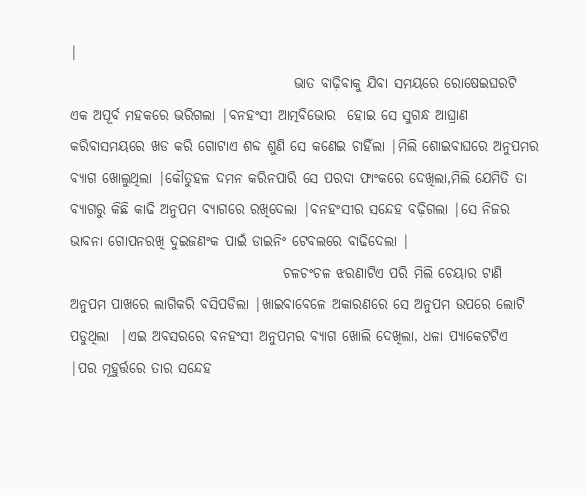|
                                        ଭାତ ବାଢ଼ିବାକୁ ଯିବା ସମୟରେ ରୋଷେଇଘରଟି ଏକ ଅପୂର୍ବ ମହକରେ ଭରିଗଲା |ବନହଂସୀ ଆତ୍ମବିଭୋର  ହୋଇ ସେ ସୁଗନ୍ଧ ଆଘ୍ରାଣ କରିବାସମୟରେ ଖଡ କରି ଗୋଟାଏ ଶବ୍ଦ ଶୁଣି ସେ କଣେଇ ଚାହିଁଲା |ମିଲି ଶୋଇବାଘରେ ଅନୁପମର ବ୍ୟାଗ ଖୋଲୁଥିଲା |କୌତୁହଳ ଦମନ କରିନପାରି ସେ ପରଦା ଫାଂକରେ ଦେଖିଲା,ମିଲି ଯେମିତି ତା ବ୍ୟାଗରୁ କିଛି କାଢି ଅନୁପମ ବ୍ୟାଗରେ ରଖିଦେଲା |ବନହଂସୀର ସନ୍ଦେହ ବଢ଼ିଗଲା |ସେ ନିଜର ଭାବନା ଗୋପନରଖି ଦୁଇଜଣଂକ ପାଇଁ ଡାଇନିଂ ଟେବଲରେ ବାଢିଦେଲା |
                                      ଚଳଚଂଚଳ ଝରଣାଟିଏ ପରି ମିଲି ଚେୟାର ଟାଣି ଅନୁପମ ପାଖରେ ଲାଗିକରି ବସିପଡିଲା |ଖାଇବାବେଳେ ଅକାରଣରେ ସେ ଅନୁପମ ଉପରେ ଲୋଟି ପଡୁଥିଲା  |ଏଇ ଅବସରରେ ବନହଂସୀ ଅନୁପମର ବ୍ୟାଗ ଖୋଲି ଦେଖିଲା, ଧଳା ପ୍ୟାକେଟଟିଏ |ପର ମୂହୁର୍ତ୍ତରେ ତାର ସନ୍ଦେହ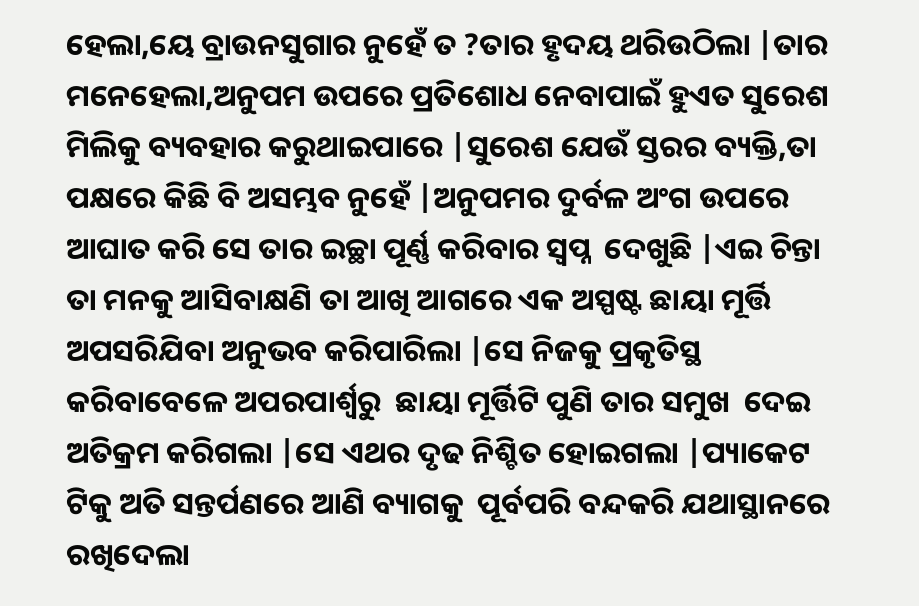ହେଲା,ୟେ ବ୍ରାଉନସୁଗାର ନୁହେଁ ତ ?ତାର ହୃଦୟ ଥରିଉଠିଲା |ତାର ମନେହେଲା,ଅନୁପମ ଉପରେ ପ୍ରତିଶୋଧ ନେବାପାଇଁ ହୁଏତ ସୁରେଶ ମିଲିକୁ ବ୍ୟବହାର କରୁଥାଇପାରେ |ସୁରେଶ ଯେଉଁ ସ୍ତରର ବ୍ୟକ୍ତି,ତା ପକ୍ଷରେ କିଛି ବି ଅସମ୍ଭବ ନୁହେଁ |ଅନୁପମର ଦୁର୍ବଳ ଅଂଗ ଉପରେ ଆଘାତ କରି ସେ ତାର ଇଚ୍ଛା ପୂର୍ଣ୍ଣ କରିବାର ସ୍ୱପ୍ନ  ଦେଖୁଛି |ଏଇ ଚିନ୍ତା ତା ମନକୁ ଆସିବାକ୍ଷଣି ତା ଆଖି ଆଗରେ ଏକ ଅସ୍ପଷ୍ଟ ଛାୟା ମୂର୍ତ୍ତି ଅପସରିଯିବା ଅନୁଭବ କରିପାରିଲା |ସେ ନିଜକୁ ପ୍ରକୃତିସ୍ଥ କରିବାବେଳେ ଅପରପାର୍ଶ୍ୱରୁ  ଛାୟା ମୂର୍ତ୍ତିଟି ପୁଣି ତାର ସମୁଖ  ଦେଇ ଅତିକ୍ରମ କରିଗଲା |ସେ ଏଥର ଦୃଢ ନିଶ୍ଚିତ ହୋଇଗଲା |ପ୍ୟାକେଟ ଟିକୁ ଅତି ସନ୍ତର୍ପଣରେ ଆଣି ବ୍ୟାଗକୁ  ପୂର୍ବପରି ବନ୍ଦକରି ଯଥାସ୍ଥାନରେ ରଖିଦେଲା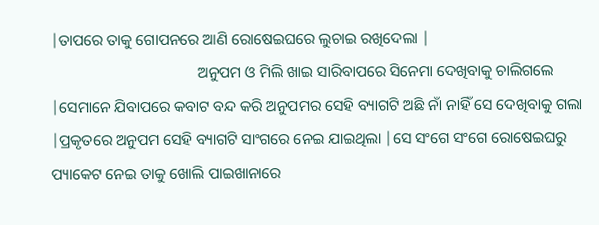|ତାପରେ ତାକୁ ଗୋପନରେ ଆଣି ରୋଷେଇଘରେ ଲୁଚାଇ ରଖିଦେଲା |
                                      ଅନୁପମ ଓ ମିଲି ଖାଇ ସାରିବାପରେ ସିନେମା ଦେଖିବାକୁ ଚାଲିଗଲେ |ସେମାନେ ଯିବାପରେ କବାଟ ବନ୍ଦ କରି ଅନୁପମର ସେହି ବ୍ୟାଗଟି ଅଛି ନାଁ ନାହିଁ ସେ ଦେଖିବାକୁ ଗଲା |ପ୍ରକୃତରେ ଅନୁପମ ସେହି ବ୍ୟାଗଟି ସାଂଗରେ ନେଇ ଯାଇଥିଲା |ସେ ସଂଗେ ସଂଗେ ରୋଷେଇଘରୁ ପ୍ୟାକେଟ ନେଇ ତାକୁ ଖୋଲି ପାଇଖାନାରେ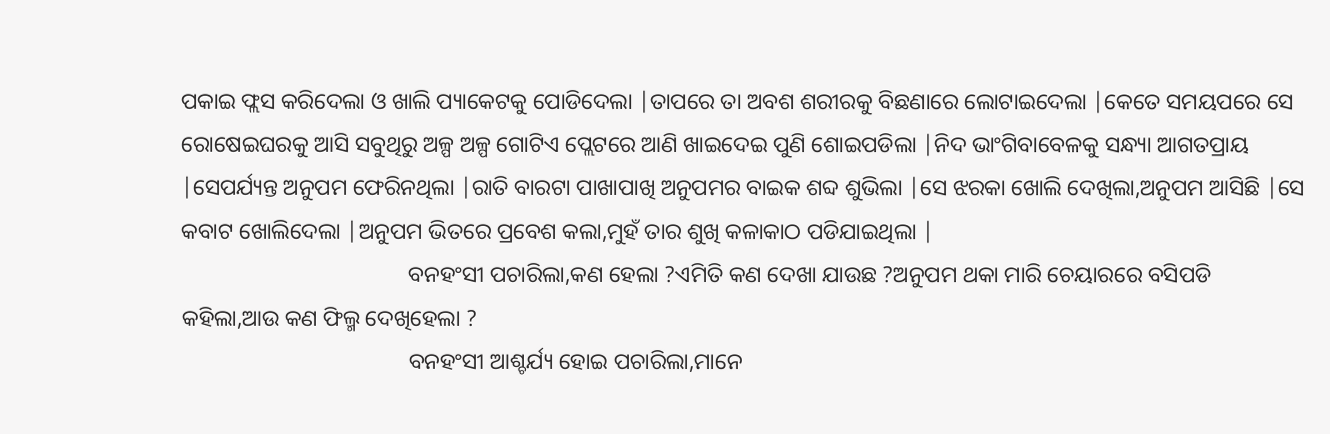ପକାଇ ଫ୍ଲସ କରିଦେଲା ଓ ଖାଲି ପ୍ୟାକେଟକୁ ପୋଡିଦେଲା |ତାପରେ ତା ଅବଶ ଶରୀରକୁ ବିଛଣାରେ ଲୋଟାଇଦେଲା |କେତେ ସମୟପରେ ସେ ରୋଷେଇଘରକୁ ଆସି ସବୁଥିରୁ ଅଳ୍ପ ଅଳ୍ପ ଗୋଟିଏ ପ୍ଲେଟରେ ଆଣି ଖାଇଦେଇ ପୁଣି ଶୋଇପଡିଲା |ନିଦ ଭାଂଗିବାବେଳକୁ ସନ୍ଧ୍ୟା ଆଗତପ୍ରାୟ |ସେପର୍ଯ୍ୟନ୍ତ ଅନୁପମ ଫେରିନଥିଲା |ରାତି ବାରଟା ପାଖାପାଖି ଅନୁପମର ବାଇକ ଶବ୍ଦ ଶୁଭିଲା |ସେ ଝରକା ଖୋଲି ଦେଖିଲା,ଅନୁପମ ଆସିଛି |ସେ କବାଟ ଖୋଲିଦେଲା |ଅନୁପମ ଭିତରେ ପ୍ରବେଶ କଲା,ମୁହଁ ତାର ଶୁଖି କଳାକାଠ ପଡିଯାଇଥିଲା |
                                        ବନହଂସୀ ପଚାରିଲା,କଣ ହେଲା ?ଏମିତି କଣ ଦେଖା ଯାଉଛ ?ଅନୁପମ ଥକା ମାରି ଚେୟାରରେ ବସିପଡି କହିଲା,ଆଉ କଣ ଫିଲ୍ମ ଦେଖିହେଲା ?
                                        ବନହଂସୀ ଆଶ୍ଚର୍ଯ୍ୟ ହୋଇ ପଚାରିଲା,ମାନେ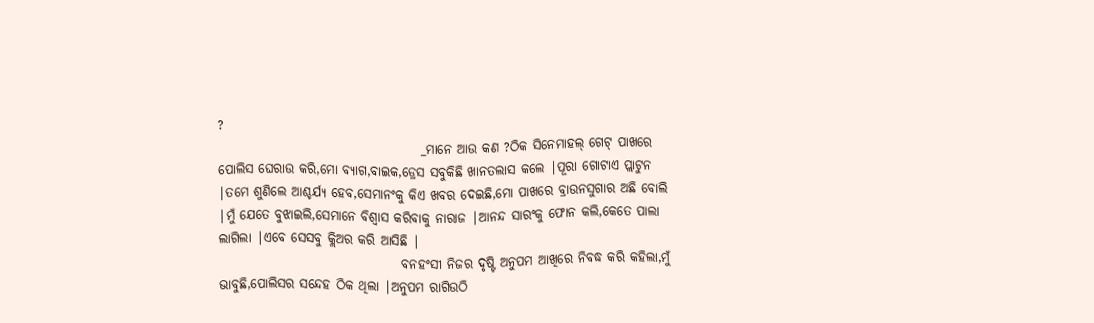?
                                       _ମାନେ ଆଉ କଣ ?ଠିକ ସିନେମାହଲ୍ ଗେଟ୍ ପାଖରେ ପୋଲିସ ଘେରାଉ କରି,ମୋ ବ୍ୟାଗ,ବାଇକ,ଡ୍ରେସ ସବୁକିଛି ଖାନତଲାସ କଲେ |ପୂରା ଗୋଟାଏ ପ୍ଲାଟୁନ |ତମେ ଶୁଣିଲେ ଆଶ୍ଚର୍ଯ୍ୟ ହେବ,ସେମାନଂକୁ କିଏ ଖବର ଦେଇଛି,ମୋ ପାଖରେ ବ୍ରାଉନସୁଗାର ଅଛି ବୋଲି |ମୁଁ ଯେତେ ବୁଝାଇଲି,ସେମାନେ ବିଶ୍ବାସ କରିବାକୁ ନାରାଜ |ଆନନ୍ଦ ସାରଂକୁ ଫୋନ କଲି,କେତେ ପାଲା ଲାଗିଲା |ଏବେ ସେସବୁ କ୍ଲିଅର କରି ଆସିଛି |
                                   ବନହଂସୀ ନିଜର ଦୃଷ୍ଟି ଅନୁପମ ଆଖିରେ ନିବଦ୍ଧ କରି କହିଲା,ମୁଁ ଭାବୁଛି,ପୋଲିସର ସନ୍ଦେହ ଠିକ ଥିଲା |ଅନୁପମ ରାଗିଉଠି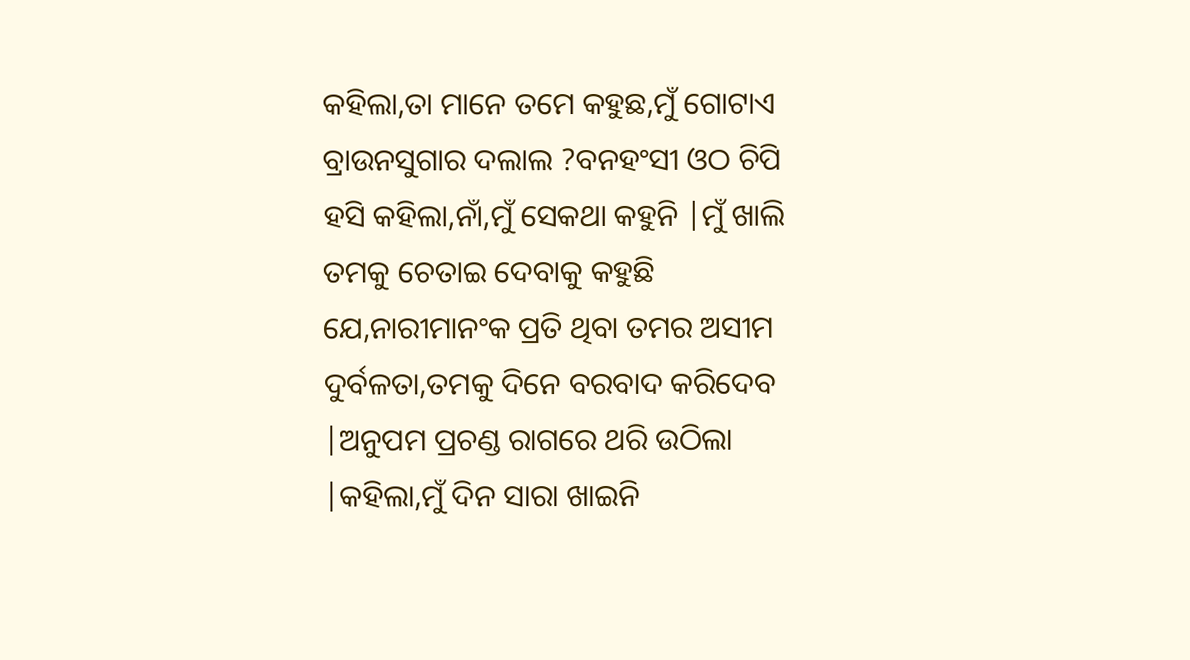କହିଲା,ତା ମାନେ ତମେ କହୁଛ,ମୁଁ ଗୋଟାଏ ବ୍ରାଉନସୁଗାର ଦଲାଲ ?ବନହଂସୀ ଓଠ ଚିପି ହସି କହିଲା,ନାଁ,ମୁଁ ସେକଥା କହୁନି |ମୁଁ ଖାଲି ତମକୁ ଚେତାଇ ଦେବାକୁ କହୁଛି ଯେ,ନାରୀମାନଂକ ପ୍ରତି ଥିବା ତମର ଅସୀମ ଦୁର୍ବଳତା,ତମକୁ ଦିନେ ବରବାଦ କରିଦେବ |ଅନୁପମ ପ୍ରଚଣ୍ଡ ରାଗରେ ଥରି ଉଠିଲା |କହିଲା,ମୁଁ ଦିନ ସାରା ଖାଇନି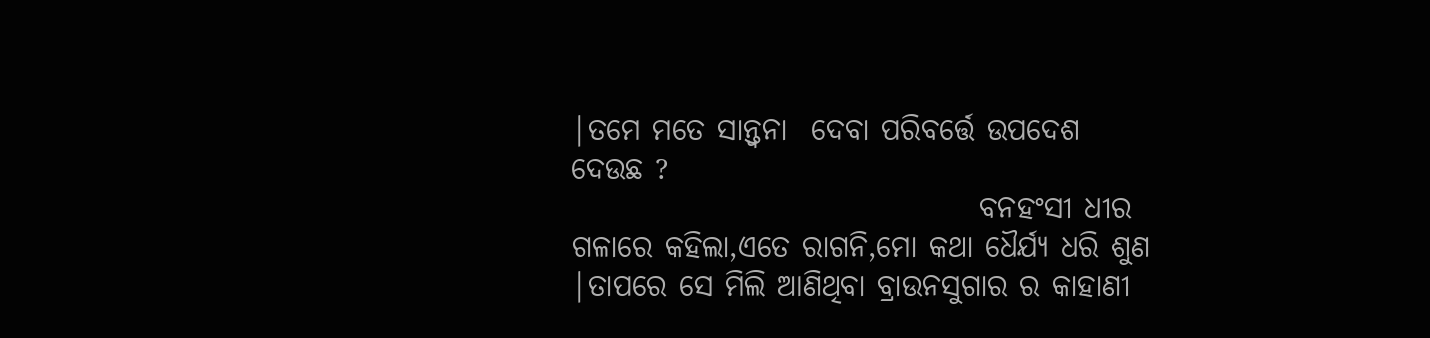|ତମେ ମତେ ସାନ୍ତ୍ଵନା  ଦେବା ପରିବର୍ତ୍ତେ ଉପଦେଶ ଦେଉଛ ?
                                  ବନହଂସୀ ଧୀର ଗଳାରେ କହିଲା,ଏତେ ରାଗନି,ମୋ କଥା ଧୈର୍ଯ୍ୟ ଧରି ଶୁଣ |ତାପରେ ସେ ମିଲି ଆଣିଥିବା ବ୍ରାଉନସୁଗାର ର କାହାଣୀ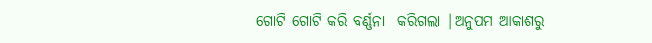ଗୋଟି ଗୋଟି କରି ବର୍ଣ୍ଣନା  କରିଗଲା |ଅନୁପମ ଆକାଶରୁ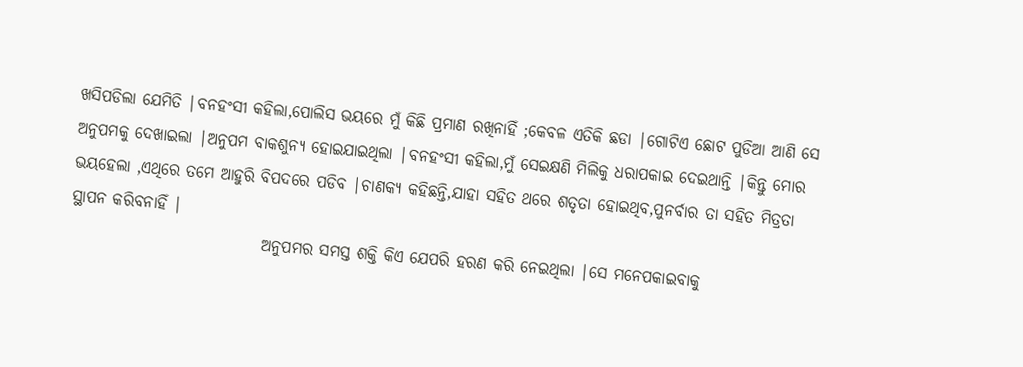ଖସିପଡିଲା ଯେମିତି |ବନହଂସୀ କହିଲା,ପୋଲିସ ଭୟରେ ମୁଁ କିଛି ପ୍ରମାଣ ରଖିନାହିଁ ;କେବଳ ଏତିକି ଛଡା |ଗୋଟିଏ ଛୋଟ ପୁଡିଆ ଆଣି ସେ ଅନୁପମକୁ ଦେଖାଇଲା |ଅନୁପମ ବାକଶୁନ୍ୟ ହୋଇଯାଇଥିଲା |ବନହଂସୀ କହିଲା,ମୁଁ ସେଇକ୍ଷଣି ମିଲିକୁ ଧରାପକାଇ ଦେଇଥାନ୍ତି |କିନ୍ତୁ ମୋର ଭୟହେଲା ,ଏଥିରେ ତମେ ଆହୁରି ବିପଦରେ ପଡିବ |ଚାଣକ୍ୟ କହିଛନ୍ତି,ଯାହା ସହିତ ଥରେ ଶତୃତା ହୋଇଥିବ,ପୁନର୍ବାର ତା ସହିତ ମିତ୍ରତା ସ୍ଥାପନ କରିବନାହିଁ |
                              ଅନୁପମର ସମସ୍ତ ଶକ୍ତି କିଏ ଯେପରି ହରଣ କରି ନେଇଥିଲା |ସେ ମନେପକାଇବାକୁ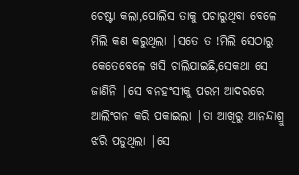ଚେଷ୍ଟା କଲା,ପୋଲିସ ତାକୁ ପଚାରୁଥିବା ବେଳେ ମିଲି କଣ କରୁଥିଲା |ସତେ ତ !ମିଲି ସେଠାରୁ କେତେବେଳେ ଖସି ଚାଲିଯାଇଛି,ସେକଥା ସେ ଜାଣିନି |ସେ ବନହଂସୀକୁ ପରମ ଆଦରରେ ଆଲିଂଗନ କରି ପକାଇଲା |ତା ଆଖିରୁ ଆନନ୍ଦାଶ୍ରୁ ଝରି ପଡୁଥିଲା |ସେ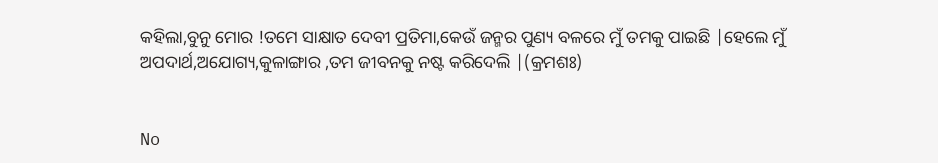କହିଲା,ବୁନୁ ମୋର !ତମେ ସାକ୍ଷାତ ଦେବୀ ପ୍ରତିମା,କେଉଁ ଜନ୍ମର ପୁଣ୍ୟ ବଳରେ ମୁଁ ତମକୁ ପାଇଛି |ହେଲେ ମୁଁ ଅପଦାର୍ଥ,ଅଯୋଗ୍ୟ,କୁଳାଙ୍ଗାର ,ତମ ଜୀବନକୁ ନଷ୍ଟ କରିଦେଲି |(କ୍ରମଶଃ)


No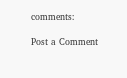comments:

Post a Comment